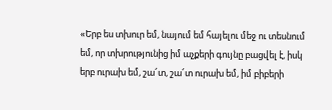«Երբ ես տխուր եմ, նայում եմ հայելու մեջ ու տեսնում եմ, որ տխրությունից իմ աչքերի գույնը բացվել է, իսկ երբ ուրախ եմ, շա՜տ, շա՜տ ուրախ եմ, իմ բիբերի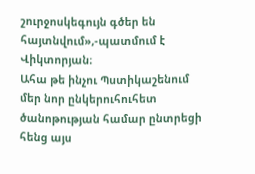շուրջոսկեգույն գծեր են հայտնվում»,-պատմում է Վիկտորյան։
Ահա թե ինչու Պստիկաշենում մեր նոր ընկերուհուհետ ծանոթության համար ընտրեցի հենց այս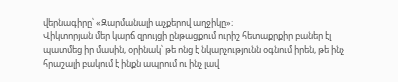վերնագիրը՝ «Զարմանալի աչքերով աղջիկը»։
Վիկտորյան մեր կարճ զրույցի ընթացքում ուրիշ հետաքրքիր բաներ էլ պատմեց իր մասին, օրինակ՝ թե ոնց է նկարչությունն օգնում իրեն, թե ինչ հրաշալի բակում է ինքն ապրում ու ինչ լավ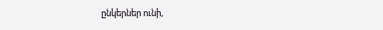ընկերներ ունի,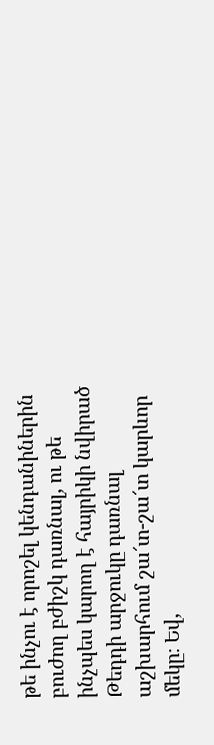թե ինչու է որոշել կենդանիներին բուժող բժիշկ դառնալ, ու թե ինչպես կարող է հայրիկի նվիրած Թեդդի արջուկը դառնալ աշխարհում շա՜տ-շա՜տ կարևոր մեկը։ Եվ,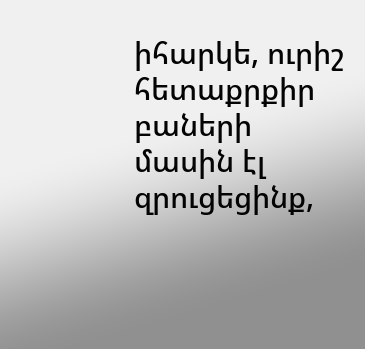իհարկե, ուրիշ հետաքրքիր բաների մասին էլ զրուցեցինք,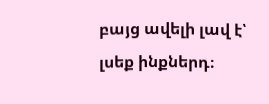բայց ավելի լավ է՝ լսեք ինքներդ։